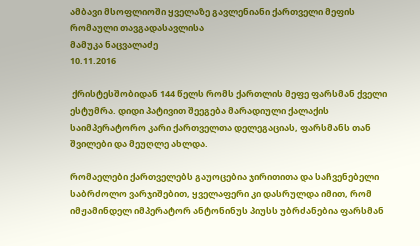ამბავი მსოფლიოში ყველაზე გავლენიანი ქართველი მეფის რომაული თავგადასავლისა
მამუკა ნაცვალაძე
10.11.2016

 ქრისტესშობიდან 144 წელს რომს ქართლის მეფე ფარსმან ქველი ესტუმრა. დიდი პატივით შეეგება მარადიული ქალაქის საიმპერატორო კარი ქართველთა დელეგაციას, ფარსმანს თან შვილები და მეუღლე ახლდა.

რომაელები ქართველებს გაუოცებია ჯირითითა და საჩვენებელი საბრძოლო ვარჯიშებით, ყველაფერი კი დასრულდა იმით, რომ იმჟამინდელ იმპერატორ ანტონინუს პიუსს უბრძანებია ფარსმან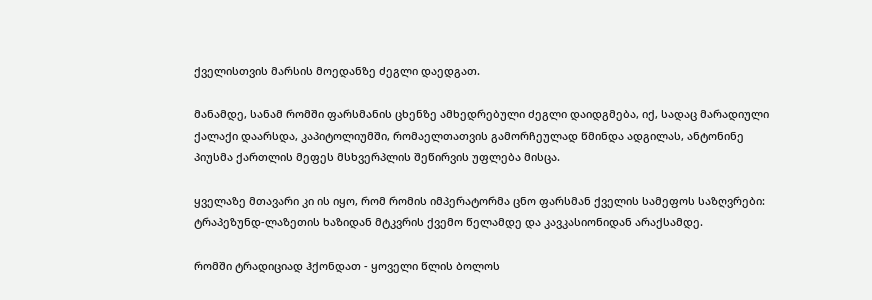ქველისთვის მარსის მოედანზე ძეგლი დაედგათ.

მანამდე, სანამ რომში ფარსმანის ცხენზე ამხედრებული ძეგლი დაიდგმება, იქ, სადაც მარადიული ქალაქი დაარსდა, კაპიტოლიუმში, რომაელთათვის გამორჩეულად წმინდა ადგილას, ანტონინე პიუსმა ქართლის მეფეს მსხვერპლის შეწირვის უფლება მისცა.

ყველაზე მთავარი კი ის იყო, რომ რომის იმპერატორმა ცნო ფარსმან ქველის სამეფოს საზღვრები: ტრაპეზუნდ-ლაზეთის ხაზიდან მტკვრის ქვემო წელამდე და კავკასიონიდან არაქსამდე.

რომში ტრადიციად ჰქონდათ - ყოველი წლის ბოლოს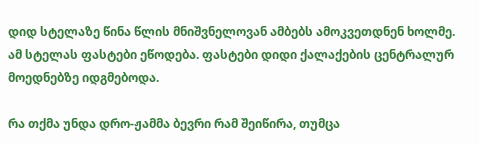დიდ სტელაზე წინა წლის მნიშვნელოვან ამბებს ამოკვეთდნენ ხოლმე. ამ სტელას ფასტები ეწოდება. ფასტები დიდი ქალაქების ცენტრალურ მოედნებზე იდგმებოდა.

რა თქმა უნდა დრო-ჟამმა ბევრი რამ შეიწირა, თუმცა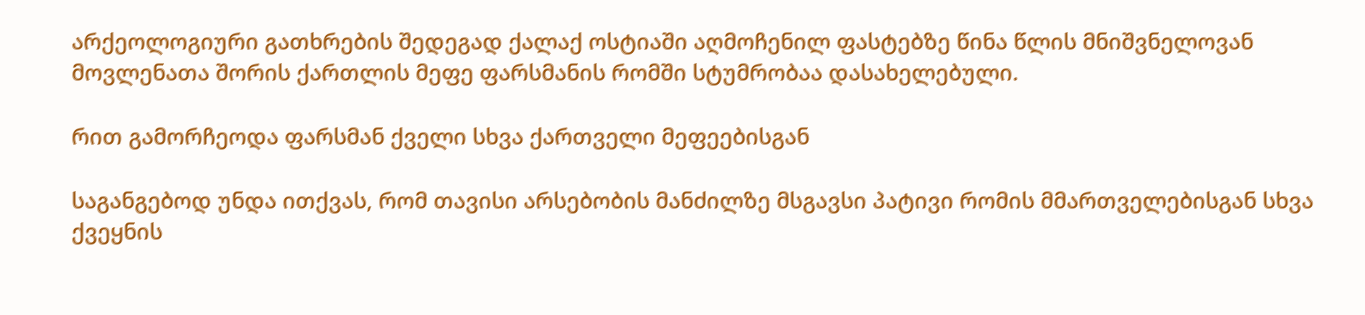არქეოლოგიური გათხრების შედეგად ქალაქ ოსტიაში აღმოჩენილ ფასტებზე წინა წლის მნიშვნელოვან მოვლენათა შორის ქართლის მეფე ფარსმანის რომში სტუმრობაა დასახელებული.

რით გამორჩეოდა ფარსმან ქველი სხვა ქართველი მეფეებისგან

საგანგებოდ უნდა ითქვას, რომ თავისი არსებობის მანძილზე მსგავსი პატივი რომის მმართველებისგან სხვა ქვეყნის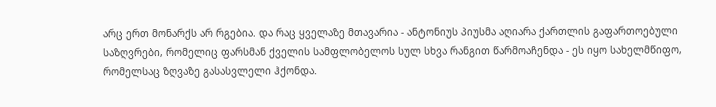არც ერთ მონარქს არ რგებია. და რაც ყველაზე მთავარია - ანტონიუს პიუსმა აღიარა ქართლის გაფართოებული საზღვრები, რომელიც ფარსმან ქველის სამფლობელოს სულ სხვა რანგით წარმოაჩენდა - ეს იყო სახელმწიფო, რომელსაც ზღვაზე გასასვლელი ჰქონდა.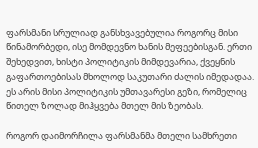ფარსმანი სრულიად განსხვავებულია როგორც მისი წინამორბედი, ისე მომდევნო ხანის მეფეებისგან. ერთი შეხედვით, ხისტი პოლიტიკის მიმდევარია, ქვეყნის გაფართოებისას მხოლოდ საკუთარი ძალის იმედადაა. ეს არის მისი პოლიტიკის უმთავარესი გეზი, რომელიც წითელ ზოლად მიჰყვება მთელ მის ზეობას.

როგორ დაიმორჩილა ფარსმანმა მთელი სამხრეთი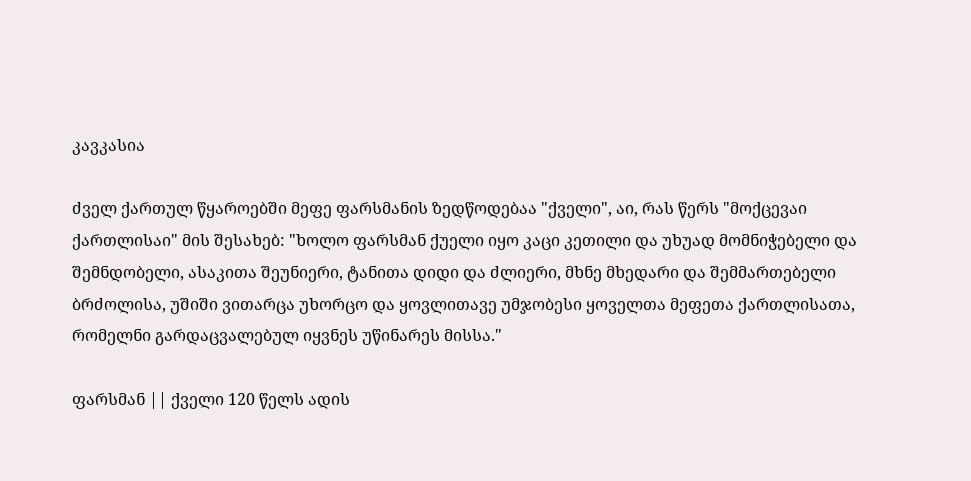კავკასია

ძველ ქართულ წყაროებში მეფე ფარსმანის ზედწოდებაა "ქველი", აი, რას წერს "მოქცევაი ქართლისაი" მის შესახებ: "ხოლო ფარსმან ქუელი იყო კაცი კეთილი და უხუად მომნიჭებელი და შემნდობელი, ასაკითა შეუნიერი, ტანითა დიდი და ძლიერი, მხნე მხედარი და შემმართებელი ბრძოლისა, უშიში ვითარცა უხორცო და ყოვლითავე უმჯობესი ყოველთა მეფეთა ქართლისათა, რომელნი გარდაცვალებულ იყვნეს უწინარეს მისსა."

ფარსმან || ქველი 120 წელს ადის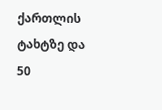ქართლის ტახტზე და 50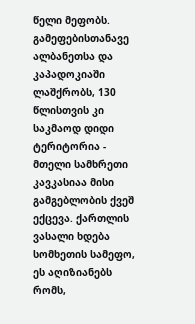წელი მეფობს. გამეფებისთანავე ალბანეთსა და კაპადოკიაში ლაშქრობს, 130 წლისთვის კი საკმაოდ დიდი ტერიტორია - მთელი სამხრეთი კავკასიაა მისი გამგებლობის ქვეშ ექცევა. ქართლის ვასალი ხდება სომხეთის სამეფო, ეს აღიზიანებს რომს,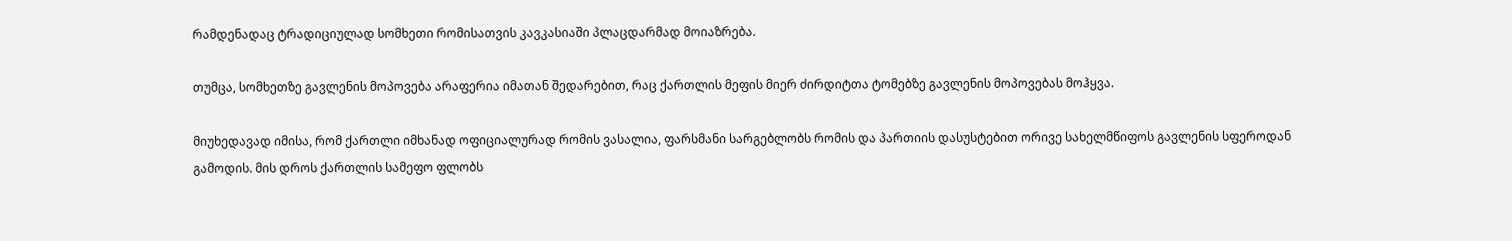რამდენადაც ტრადიციულად სომხეთი რომისათვის კავკასიაში პლაცდარმად მოიაზრება.

თუმცა, სომხეთზე გავლენის მოპოვება არაფერია იმათან შედარებით, რაც ქართლის მეფის მიერ ძირდიტთა ტომებზე გავლენის მოპოვებას მოჰყვა.

მიუხედავად იმისა, რომ ქართლი იმხანად ოფიციალურად რომის ვასალია, ფარსმანი სარგებლობს რომის და პართიის დასუსტებით ორივე სახელმწიფოს გავლენის სფეროდან გამოდის. მის დროს ქართლის სამეფო ფლობს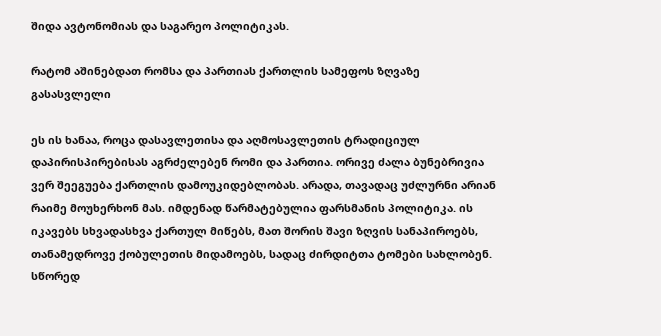შიდა ავტონომიას და საგარეო პოლიტიკას.

რატომ აშინებდათ რომსა და პართიას ქართლის სამეფოს ზღვაზე გასასვლელი

ეს ის ხანაა, როცა დასავლეთისა და აღმოსავლეთის ტრადიციულ დაპირისპირებისას აგრძელებენ რომი და პართია. ორივე ძალა ბუნებრივია ვერ შეეგუება ქართლის დამოუკიდებლობას. არადა, თავადაც უძლურნი არიან რაიმე მოუხერხონ მას. იმდენად წარმატებულია ფარსმანის პოლიტიკა. ის იკავებს სხვადასხვა ქართულ მიწებს, მათ შორის შავი ზღვის სანაპიროებს, თანამედროვე ქობულეთის მიდამოებს, სადაც ძირდიტთა ტომები სახლობენ. სწორედ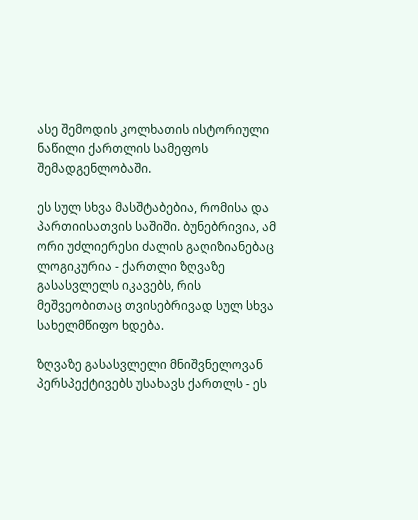ასე შემოდის კოლხათის ისტორიული ნაწილი ქართლის სამეფოს შემადგენლობაში.

ეს სულ სხვა მასშტაბებია, რომისა და პართიისათვის საშიში. ბუნებრივია, ამ ორი უძლიერესი ძალის გაღიზიანებაც ლოგიკურია - ქართლი ზღვაზე გასასვლელს იკავებს, რის მეშვეობითაც თვისებრივად სულ სხვა სახელმწიფო ხდება.

ზღვაზე გასასვლელი მნიშვნელოვან პერსპექტივებს უსახავს ქართლს - ეს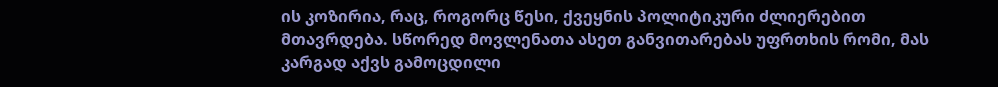ის კოზირია, რაც, როგორც წესი, ქვეყნის პოლიტიკური ძლიერებით მთავრდება. სწორედ მოვლენათა ასეთ განვითარებას უფრთხის რომი, მას კარგად აქვს გამოცდილი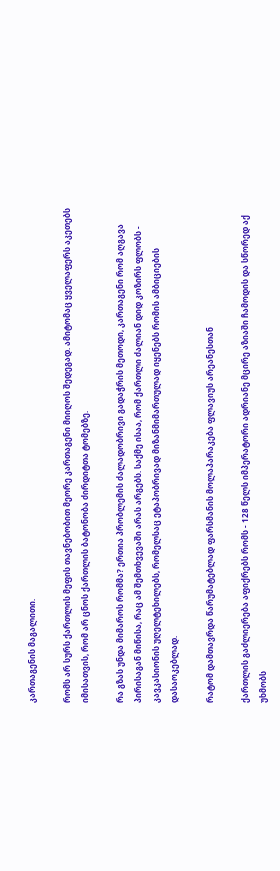კართაგენის მაგალითი.

რომს არ სურს ქართლის მეფის თავნებობით მეორე კართაგენი მიიღოს შედეგად. ამიტომაც ყველაფერს აკეთებს იმისათვის, რომ არ ცნოს ქართლის ბატონობა ძირდიტთა ტომებზე.

რა გზას უნდა მიმაროს რომმა? ერთია პრობლემის ძალადობრივი გადაჭრის მეთოდი, კართაგენი რომ აღგავა პირისაგან მიწისა, რაც ამ შემთხვევაში არას არგებს. საქმე ისაა, რომ ქართლი ძალიან დიდ კოზირს ფლობს - კავკასიონის უღელტეხილებს, რომელსაც ეტაპობრივად მიზანმიმართულად იყენებს რომის ამბიციების დასაოკებლად.

რატომ დამთავრდა წარუმატებლად ფარსმანის მოლაპარაკება ფლავიუს არეანესთან

ქართლის გაძლიერება აფიქრებს რომს - 128 წელს იმპერატორი ადრიანე მცირე აზიაში ჩამოდის და სწორედ აქ უხმობს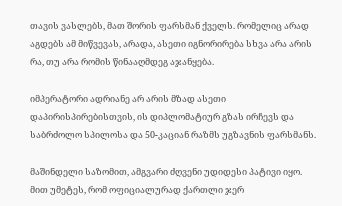თავის ვასლებს, მათ შორის ფარსმან ქველს. რომელიც არად აგდებს ამ მიწვევას, არადა, ასეთი იგნორირება სხვა არა არის რა, თუ არა რომის წინააღმდეგ აჯანყება.

იმპერატორი ადრიანე არ არის მზად ასეთი დაპირისპირებისთვის, ის დიპლომატიურ გზას ირჩევს და საბრძოლო სპილოსა და 50-კაციან რაზმს უგზავნის ფარსმანს.

მაშინდელი საზომით, ამგვარი ძღვენი უდიდესი პატივი იყო. მით უმეტეს, რომ ოფიციალურად ქართლი ჯერ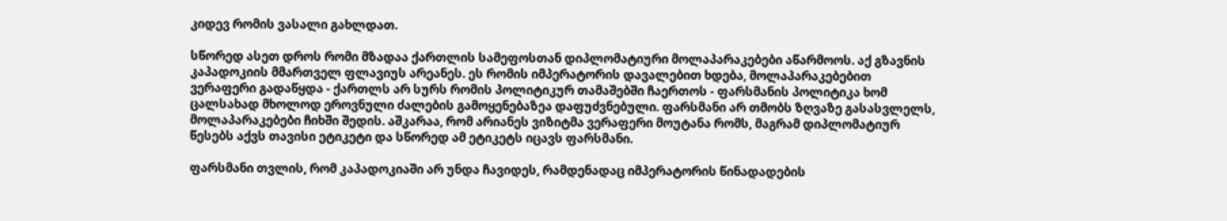კიდევ რომის ვასალი გახლდათ.

სწორედ ასეთ დროს რომი მზადაა ქართლის სამეფოსთან დიპლომატიური მოლაპარაკებები აწარმოოს. აქ გზავნის კაპადოკიის მმართველ ფლავიუს არეანეს. ეს რომის იმპერატორის დავალებით ხდება, მოლაპარაკებებით ვერაფერი გადაწყდა - ქართლს არ სურს რომის პოლიტიკურ თამაშებში ჩაერთოს - ფარსმანის პოლიტიკა ხომ ცალსახად მხოლოდ ეროვნული ძალების გამოყენებაზეა დაფუძვნებული. ფარსმანი არ თმობს ზღვაზე გასასვლელს, მოლაპარაკებები ჩიხში შედის. აშკარაა, რომ არიანეს ვიზიტმა ვერაფერი მოუტანა რომს, მაგრამ დიპლომატიურ წესებს აქვს თავისი ეტიკეტი და სწორედ ამ ეტიკეტს იცავს ფარსმანი.

ფარსმანი თვლის, რომ კაპადოკიაში არ უნდა ჩავიდეს, რამდენადაც იმპერატორის წინადადების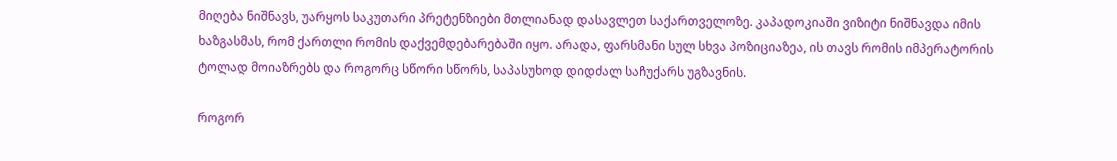მიღება ნიშნავს, უარყოს საკუთარი პრეტენზიები მთლიანად დასავლეთ საქართველოზე. კაპადოკიაში ვიზიტი ნიშნავდა იმის ხაზგასმას, რომ ქართლი რომის დაქვემდებარებაში იყო. არადა, ფარსმანი სულ სხვა პოზიციაზეა, ის თავს რომის იმპერატორის ტოლად მოიაზრებს და როგორც სწორი სწორს, საპასუხოდ დიდძალ საჩუქარს უგზავნის.

როგორ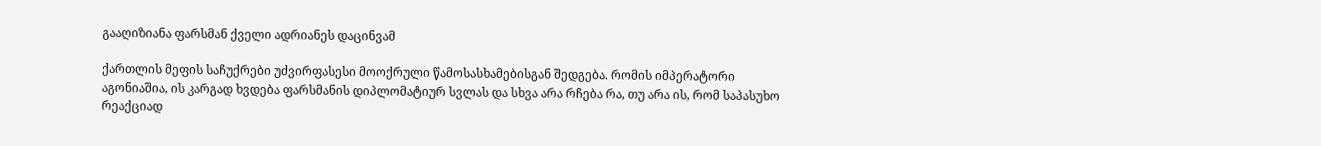გააღიზიანა ფარსმან ქველი ადრიანეს დაცინვამ

ქართლის მეფის საჩუქრები უძვირფასესი მოოქრული წამოსასხამებისგან შედგება. რომის იმპერატორი აგონიაშია, ის კარგად ხვდება ფარსმანის დიპლომატიურ სვლას და სხვა არა რჩება რა, თუ არა ის, რომ საპასუხო რეაქციად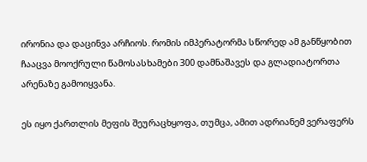ირონია და დაცინვა არჩიოს. რომის იმპერატორმა სწორედ ამ განწყობით ჩააცვა მოოქრული წამოსასხამები 300 დამნაშავეს და გლადიატორთა არენაზე გამოიყვანა.

ეს იყო ქართლის მეფის შეურაცხყოფა, თუმცა, ამით ადრიანემ ვერაფერს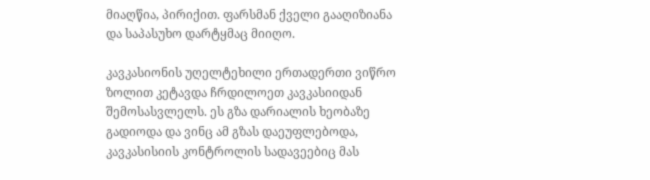მიაღწია, პირიქით. ფარსმან ქველი გააღიზიანა და საპასუხო დარტყმაც მიიღო.

კავკასიონის უღელტეხილი ერთადერთი ვიწრო ზოლით კეტავდა ჩრდილოეთ კავკასიიდან შემოსასვლელს. ეს გზა დარიალის ხეობაზე გადიოდა და ვინც ამ გზას დაეუფლებოდა, კავკასისიის კონტროლის სადავეებიც მას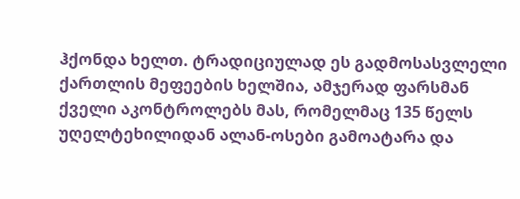ჰქონდა ხელთ. ტრადიციულად ეს გადმოსასვლელი ქართლის მეფეების ხელშია, ამჯერად ფარსმან ქველი აკონტროლებს მას, რომელმაც 135 წელს უღელტეხილიდან ალან-ოსები გამოატარა და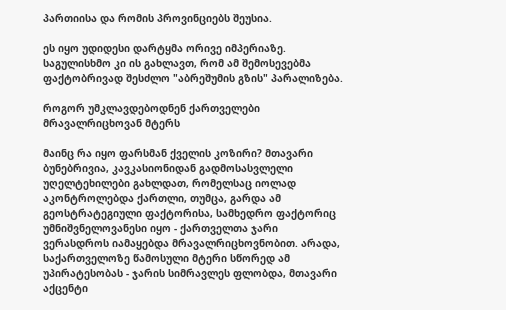პართიისა და რომის პროვინციებს შეუსია.

ეს იყო უდიდესი დარტყმა ორივე იმპერიაზე. საგულისხმო კი ის გახლავთ, რომ ამ შემოსევებმა ფაქტობრივად შესძლო "აბრეშუმის გზის" პარალიზება.

როგორ უმკლავდებოდნენ ქართველები მრავალრიცხოვან მტერს

მაინც რა იყო ფარსმან ქველის კოზირი? მთავარი ბუნებრივია, კავკასიონიდან გადმოსასვლელი უღელტეხილები გახლდათ, რომელსაც იოლად აკონტროლებდა ქართლი, თუმცა, გარდა ამ გეოსტრატეგიული ფაქტორისა, სამხედრო ფაქტორიც უმნიშვნელოვანესი იყო - ქართველთა ჯარი ვერასდროს იამაყებდა მრავალრიცხოვნობით. არადა, საქართველოზე წამოსული მტერი სწორედ ამ უპირატესობას - ჯარის სიმრავლეს ფლობდა, მთავარი აქცენტი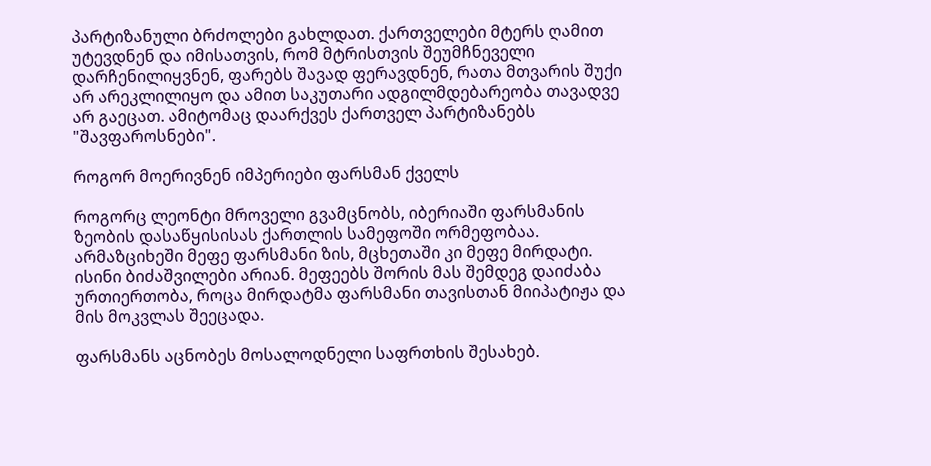პარტიზანული ბრძოლები გახლდათ. ქართველები მტერს ღამით უტევდნენ და იმისათვის, რომ მტრისთვის შეუმჩნეველი დარჩენილიყვნენ, ფარებს შავად ფერავდნენ, რათა მთვარის შუქი არ არეკლილიყო და ამით საკუთარი ადგილმდებარეობა თავადვე არ გაეცათ. ამიტომაც დაარქვეს ქართველ პარტიზანებს "შავფაროსნები".

როგორ მოერივნენ იმპერიები ფარსმან ქველს

როგორც ლეონტი მროველი გვამცნობს, იბერიაში ფარსმანის ზეობის დასაწყისისას ქართლის სამეფოში ორმეფობაა. არმაზციხეში მეფე ფარსმანი ზის, მცხეთაში კი მეფე მირდატი. ისინი ბიძაშვილები არიან. მეფეებს შორის მას შემდეგ დაიძაბა ურთიერთობა, როცა მირდატმა ფარსმანი თავისთან მიიპატიჟა და მის მოკვლას შეეცადა.

ფარსმანს აცნობეს მოსალოდნელი საფრთხის შესახებ.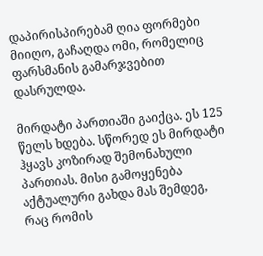დაპირისპირებამ ღია ფორმები მიიღო, გაჩაღდა ომი, რომელიც ფარსმანის გამარჯვებით დასრულდა.

მირდატი პართიაში გაიქცა. ეს 125 წელს ხდება. სწორედ ეს მირდატი ჰყავს კოზირად შემონახული პართიას. მისი გამოყენება აქტუალური გახდა მას შემდეგ, რაც რომის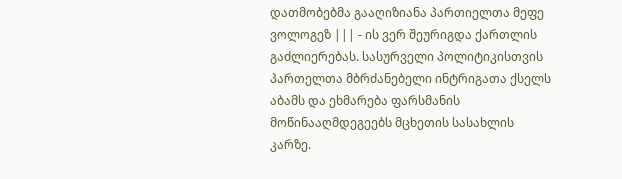დათმობებმა გააღიზიანა პართიელთა მეფე ვოლოგეზ ||| - ის ვერ შეურიგდა ქართლის გაძლიერებას. სასურველი პოლიტიკისთვის პართელთა მბრძანებელი ინტრიგათა ქსელს აბამს და ეხმარება ფარსმანის მოწინააღმდეგეებს მცხეთის სასახლის კარზე.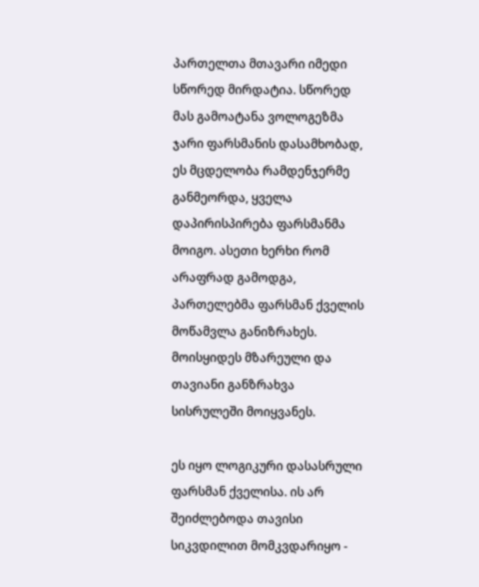პართელთა მთავარი იმედი სწორედ მირდატია. სწორედ მას გამოატანა ვოლოგეზმა ჯარი ფარსმანის დასამხობად, ეს მცდელობა რამდენჯერმე განმეორდა, ყველა დაპირისპირება ფარსმანმა მოიგო. ასეთი ხერხი რომ არაფრად გამოდგა, პართელებმა ფარსმან ქველის მოწამვლა განიზრახეს. მოისყიდეს მზარეული და თავიანი განზრახვა სისრულეში მოიყვანეს.

ეს იყო ლოგიკური დასასრული ფარსმან ქველისა. ის არ შეიძლებოდა თავისი სიკვდილით მომკვდარიყო -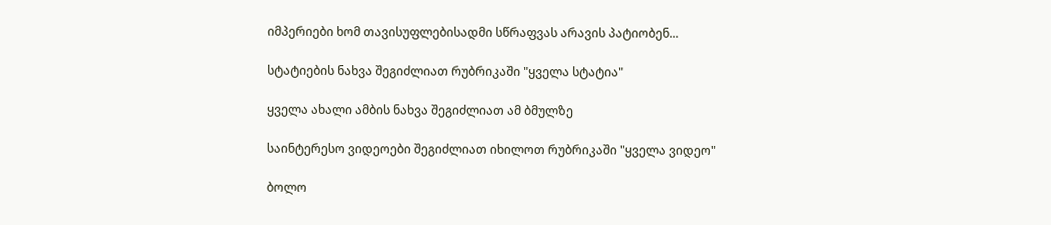იმპერიები ხომ თავისუფლებისადმი სწრაფვას არავის პატიობენ...

სტატიების ნახვა შეგიძლიათ რუბრიკაში "ყველა სტატია"

ყველა ახალი ამბის ნახვა შეგიძლიათ ამ ბმულზე

საინტერესო ვიდეოები შეგიძლიათ იხილოთ რუბრიკაში "ყველა ვიდეო"

ბოლო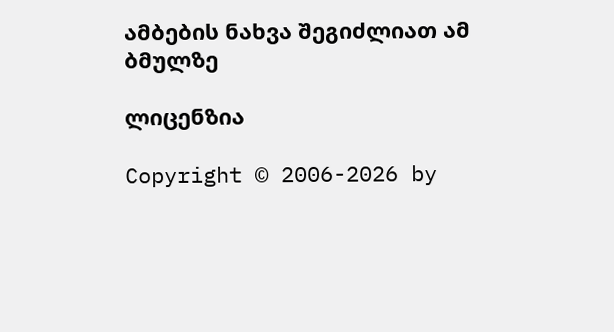ამბების ნახვა შეგიძლიათ ამ ბმულზე

ლიცენზია

Copyright © 2006-2026 by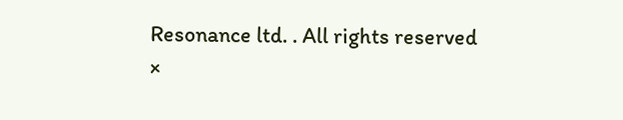Resonance ltd. . All rights reserved
×